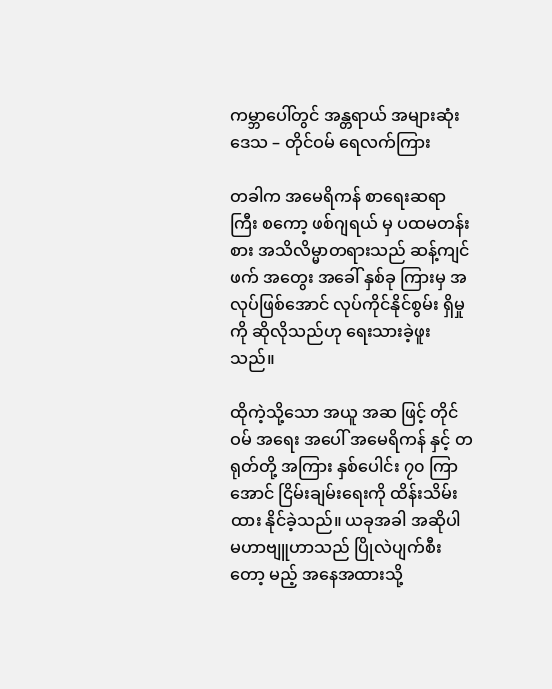ကမ္ဘာပေါ်တွင် အန္တရာယ် အများဆုံး ဒေသ – တိုင်ဝမ် ရေလက်ကြား

တခါက အမေရိကန် စာရေးဆရာ ကြီး စကော့ ဖစ်ဂျရယ် မှ ပထမတန်းစား အသိလိမ္မာတရားသည် ဆန့်ကျင် ဖက် အတွေး အခေါ် နှစ်ခု ကြားမှ အလုပ်ဖြစ်အောင် လုပ်ကိုင်နိုင်စွမ်း ရှိမှု ကို ဆိုလိုသည်ဟု ရေးသားခဲ့ဖူးသည်။

ထိုကဲ့သို့သော အယူ အဆ ဖြင့် တိုင်ဝမ် အရေး အပေါ် အမေရိကန် နှင့် တရုတ်တို့ အကြား နှစ်ပေါင်း ၇၀ ကြာ အောင် ငြိမ်းချမ်းရေးကို ထိန်းသိမ်းထား နိုင်ခဲ့သည်။ ယခုအခါ အဆိုပါ မဟာဗျူဟာသည် ပြိုလဲပျက်စီး တော့ မည့် အနေအထားသို့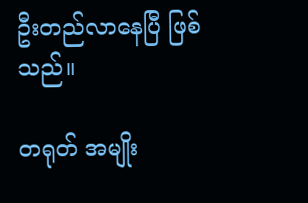ဦးတည်လာနေပြီ ဖြစ်သည်။

တရုတ် အမျိုး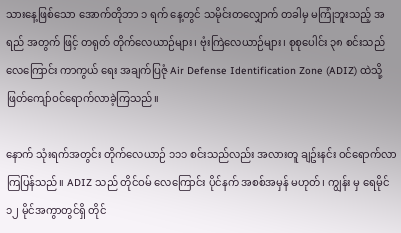သားနေ့ဖြစ်သော အောက်တိုဘာ ၁ ရက် နေ့တွင် သမိုင်းတလျှောက် တခါမှ မကြုံဘူးသည့် အရည် အတွက် ဖြင့် တရုတ် တိုက်လေယာဉ်များ၊ ဗုံးကြဲလေယာဉ်များ၊ စုစုပေါင်း ၃၈ စင်းသည် လေကြောင်း ကာကွယ် ရေး အချက်ပြဇုံ Air Defense Identification Zone (ADIZ) ထဲသို့ ဖြတ်ကျော်ဝင်ရောက်လာခဲ့ကြသည်။

နောက် သုံးရက်အတွင်း တိုက်လေယာဉ် ၁၁၁ စင်းသည်လည်း အလားတူ ချဥ်းနင်း ဝင်ရောက်လာကြပြန်သည်။ ADIZ သည် တိုင်ဝမ် လေကြောင်း ပိုင်နက် အစစ်အမှန် မဟုတ်၊ ကျွန်း မှ ရေမိုင် ၁၂ မိုင်အကွာတွင်ရှိ တိုင်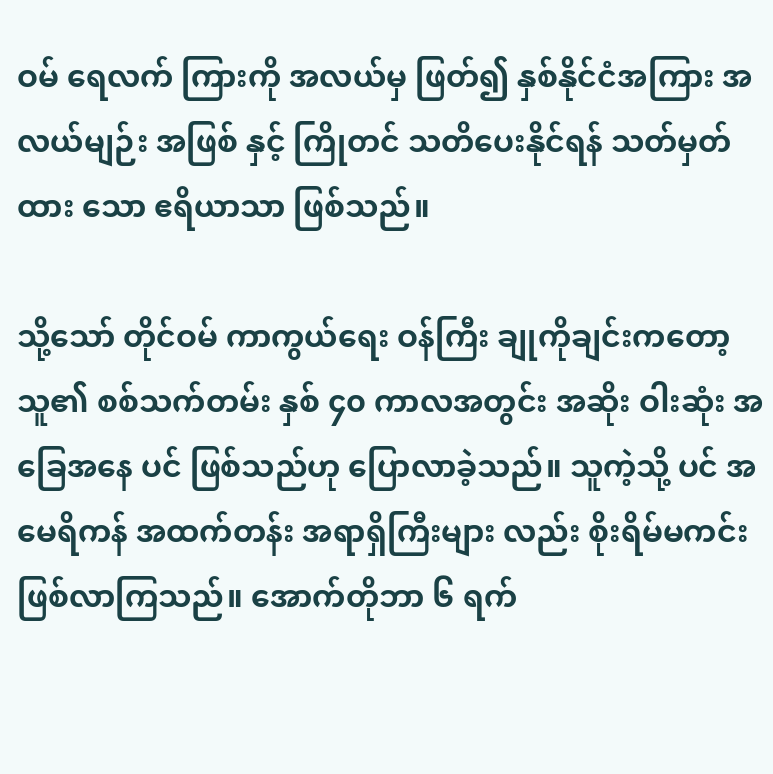ဝမ် ရေလက် ကြားကို အလယ်မှ ဖြတ်၍ နှစ်နိုင်ငံအကြား အလယ်မျဉ်း အဖြစ် နှင့် ကြိုတင် သတိပေးနိုင်ရန် သတ်မှတ်ထား သော ဧရိယာသာ ဖြစ်သည်။

သို့သော် တိုင်ဝမ် ကာကွယ်ရေး ဝန်ကြီး ချုကိုချင်းကတော့ သူ၏ စစ်သက်တမ်း နှစ် ၄၀ ကာလအတွင်း အဆိုး ဝါးဆုံး အခြေအနေ ပင် ဖြစ်သည်ဟု ပြောလာခဲ့သည်။ သူကဲ့သို့ ပင် အမေရိကန် အထက်တန်း အရာရှိကြီးများ လည်း စိုးရိမ်မကင်း ဖြစ်လာကြသည်။ အောက်တိုဘာ ၆ ရက်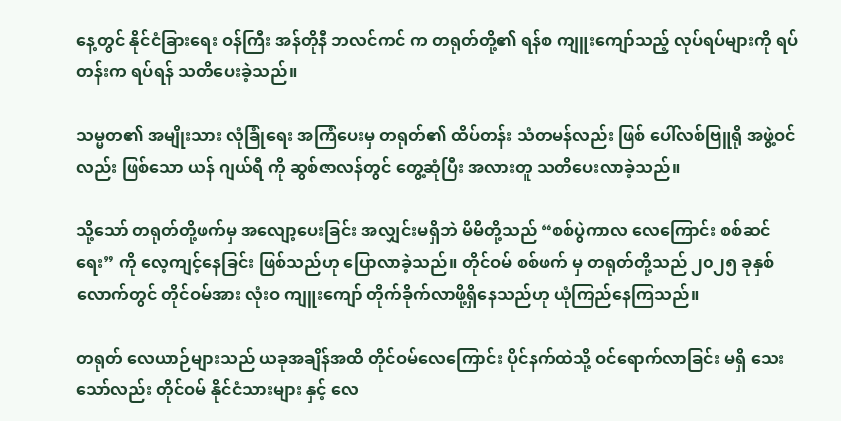နေ့တွင် နိုင်ငံခြားရေး ဝန်ကြီး အန်တိုနီ ဘလင်ကင် က တရုတ်တို့၏ ရန်စ ကျူးကျော်သည့် လုပ်ရပ်များကို ရပ်တန်းက ရပ်ရန် သတိပေးခဲ့သည်။

သမ္မတ၏ အမျိုးသား လုံခြုံရေး အကြံပေးမှ တရုတ်၏ ထိပ်တန်း သံတမန်လည်း ဖြစ် ပေါ်လစ်ဗြူရို အဖွဲ့ဝင်လည်း ဖြစ်သော ယန် ဂျယ်ရီ ကို ဆွစ်ဇာလန်တွင် တွေ့ဆုံပြီး အလားတူ သတိပေးလာခဲ့သည်။

သို့သော် တရုတ်တို့ဖက်မှ အလျော့ပေးခြင်း အလျှင်းမရှိဘဲ မိမိတို့သည် “စစ်ပွဲကာလ လေကြောင်း စစ်ဆင်ရေး” ကို လေ့ကျင့်နေခြင်း ဖြစ်သည်ဟု ပြောလာခဲ့သည်။ တိုင်ဝမ် စစ်ဖက် မှ တရုတ်တို့သည် ၂၀၂၅ ခုနှစ်လောက်တွင် တိုင်ဝမ်အား လုံးဝ ကျူးကျော် တိုက်ခိုက်လာဖို့ရှိနေသည်ဟု ယုံကြည်နေကြသည်။

တရုတ် လေယာဉ်များသည် ယခုအချိန်အထိ တိုင်ဝမ်လေကြောင်း ပိုင်နက်ထဲသို့ ဝင်ရောက်လာခြင်း မရှိ သေးသော်လည်း တိုင်ဝမ် နိုင်ငံသားများ နှင့် လေ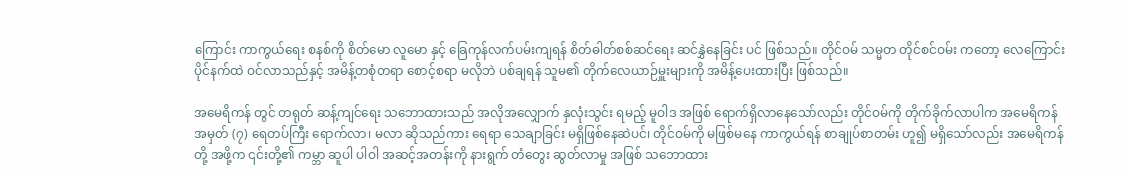ကြောင်း ကာကွယ်ရေး စနစ်ကို စိတ်မော လူမော နှင့် ခြေကုန်လက်ပမ်းကျရန် စိတ်ဓါတ်စစ်ဆင်ရေး ဆင်နွှဲနေခြင်း ပင် ဖြစ်သည်။ တိုင်ဝမ် သမ္မတ တိုင်စင်ဝမ်း ကတော့ လေကြောင်းပိုင်နက်ထဲ ဝင်လာသည်နှင့် အမိန့်တစုံတရာ စောင့်စရာ မလိုဘဲ ပစ်ချရန် သူမ၏ တိုက်လေယာဉ်မှူးများကို အမိန့်ပေးထားပြီး ဖြစ်သည်။

အမေရိကန် တွင် တရုတ် ဆန့်ကျင်ရေး သဘောထားသည် အလိုအလျှောက် နှလုံးသွင်း ရမည့် မူဝါဒ အဖြစ် ရောက်ရှိလာနေသော်လည်း တိုင်ဝမ်ကို တိုက်ခိုက်လာပါက အမေရိကန် အမှတ် (၇) ရေတပ်ကြီး ရောက်လာ၊ မလာ ဆိုသည်ကား ရေရာ သေချာခြင်း မရှိဖြစ်နေဆဲပင်၊ တိုင်ဝမ်ကို မဖြစ်မနေ ကာကွယ်ရန် စာချုပ်စာတမ်း ဟူ၍ မရှိသော်လည်း အမေရိကန် တို့ အဖို့က ၎င်းတို့၏ ကမ္ဘာ ဆူပါ ပါဝါ အဆင့်အတန်းကို နားရွက် တံတွေး ဆွတ်လာမှု အဖြစ် သဘောထား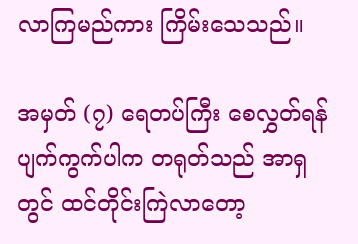လာကြမည်ကား ကြိမ်းသေသည်။

အမှတ် (၇) ရေတပ်ကြီး စေလွှတ်ရန် ပျက်ကွက်ပါက တရုတ်သည် အာရှ တွင် ထင်တိုင်းကြဲလာတော့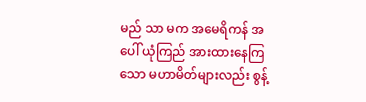မည် သာ မက အမေရိကန် အပေါ် ယုံကြည် အားထားနေကြသော မဟာမိတ်များလည်း စွန့်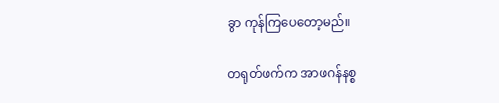ခွာ ကုန်ကြပေတော့မည်။

တရုတ်ဖက်က အာဖဂန်နစ္စ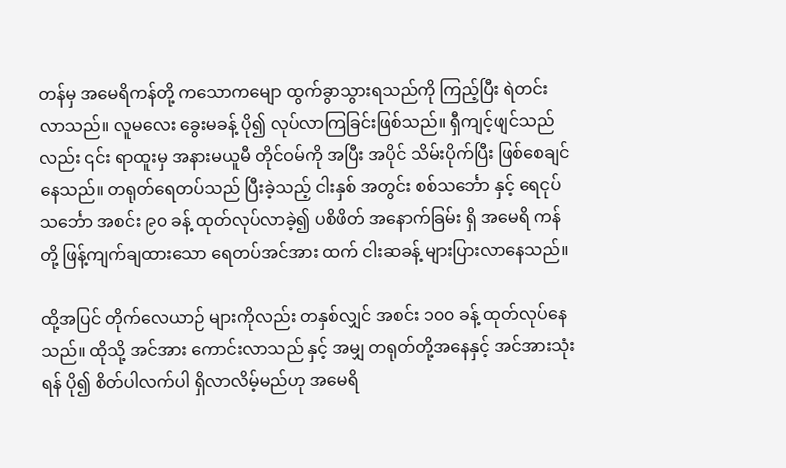တန်မှ အမေရိကန်တို့ ကသောကမျော ထွက်ခွာသွားရသည်ကို ကြည့်ပြီး ရဲတင်း လာသည်။ လူမလေး ခွေးမခန့် ပို၍ လုပ်လာကြခြင်းဖြစ်သည်။ ရှီကျင့်ဖျင်သည်လည်း ၎င်း ရာထူးမှ အနားမယူမီ တိုင်ဝမ်ကို အပြီး အပိုင် သိမ်းပိုက်ပြီး ဖြစ်စေချင်နေသည်။ တရုတ်ရေတပ်သည် ပြီးခဲ့သည့် ငါးနှစ် အတွင်း စစ်သင်္ဘော နှင့် ရေငုပ်သင်္ဘော အစင်း ၉၀ ခန့် ထုတ်လုပ်လာခဲ့၍ ပစိဖိတ် အနောက်ခြမ်း ရှိ အမေရိ ကန်တို့ ဖြန့်ကျက်ချထားသော ရေတပ်အင်အား ထက် ငါးဆခန့် များပြားလာနေသည်။

ထို့အပြင် တိုက်လေယာဉ် များကိုလည်း တနှစ်လျှင် အစင်း ၁၀၀ ခန့် ထုတ်လုပ်နေသည်။ ထိုသို့ အင်အား ကောင်းလာသည် နှင့် အမျှ တရုတ်တို့အနေနှင့် အင်အားသုံးရန် ပို၍ စိတ်ပါလက်ပါ ရှိလာလိမ့်မည်ဟု အမေရိ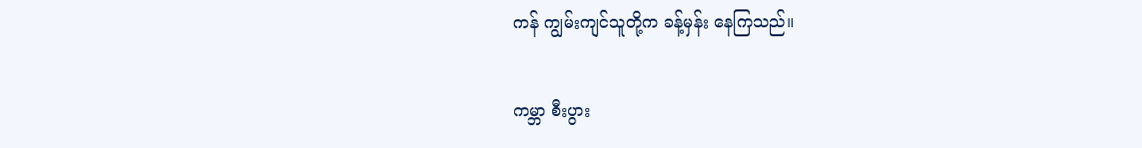ကန် ကျွမ်းကျင်သူတို့က ခန့်မှန်း နေကြသည်။

ကမ္ဘာ စီးပွား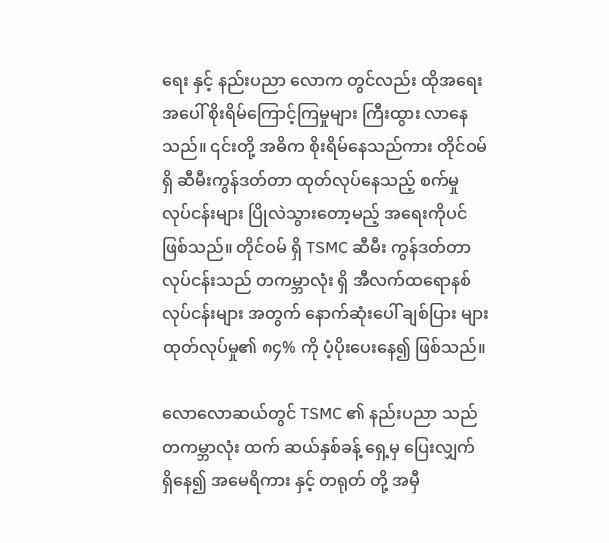ရေး နှင့် နည်းပညာ လောက တွင်လည်း ထိုအရေး အပေါ် စိုးရိမ်ကြောင့်ကြမှုများ ကြီးထွား လာနေ သည်။ ၎င်းတို့ အဓိက စိုးရိမ်နေသည်ကား တိုင်ဝမ် ရှိ ဆီမီးကွန်ဒတ်တာ ထုတ်လုပ်နေသည့် စက်မှု လုပ်ငန်းများ ပြိုလဲသွားတော့မည့် အရေးကိုပင် ဖြစ်သည်။ တိုင်ဝမ် ရှိ TSMC ဆီမီး ကွန်ဒတ်တာ လုပ်ငန်းသည် တကမ္ဘာလုံး ရှိ အီလက်ထရောနစ် လုပ်ငန်းများ အတွက် နောက်ဆုံးပေါ် ချစ်ပြား များ ထုတ်လုပ်မှု၏ ၈၄% ကို ပံ့ပိုးပေးနေ၍ ဖြစ်သည်။

လောလောဆယ်တွင် TSMC ၏ နည်းပညာ သည် တကမ္ဘာလုံး ထက် ဆယ်နှစ်ခန့် ရှေ့မှ ပြေးလျှက် ရှိနေ၍ အမေရိကား နှင့် တရုတ် တို့ အမှီ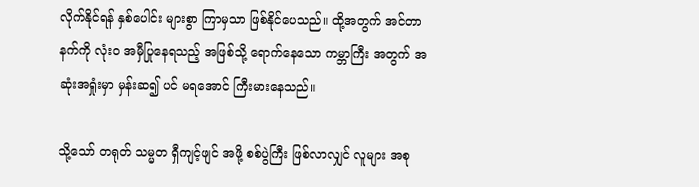လိုက်နိုင်ရန် နှစ်ပေါင်း များစွာ ကြာမှသာ ဖြစ်နိုင်ပေသည်။ ထို့အတွက် အင်တာနက်ကို လုံးဝ အမှီပြုနေရသည့် အဖြစ်သို့ ရောက်နေသော ကမ္ဘာကြီး အတွက် အဆုံးအရှုံးမှာ မှန်းဆ၍ ပင် မရအောင် ကြီးမားနေသည်။

သို့သော် တရုတ် သမ္မတ ရှီကျင့်ဖျင် အဖို့ စစ်ပွဲကြီး ဖြစ်လာလျှင် လူများ အစု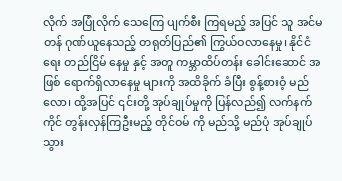လိုက် အပြုံလိုက် သေကြေ ပျက်စီး ကြရမည့် အပြင် သူ အင်မတန် ဂုဏ်ယူနေသည့် တရုတ်ပြည်၏ ကြွယ်ဝလာနေမှု၊ နိုင်ငံရေး တည်ငြိမ် နေမှု နှင့် အတူ ကမ္ဘာထိပ်တန်း ခေါင်းဆောင် အဖြစ် ရောက်ရှိလာနေမှု များကို အထိခိုက် ခံပြီး စွန့်စားဝံ့ မည်လော၊ ထို့အပြင် ၎င်းတို့ အုပ်ချုပ်မှုကို ပြန်လည်၍ လက်နက်ကိုင် တွန်းလှန်ကြဦးမည့် တိုင်ဝမ် ကို မည်သို့ မည်ပုံ အုပ်ချုပ်သွား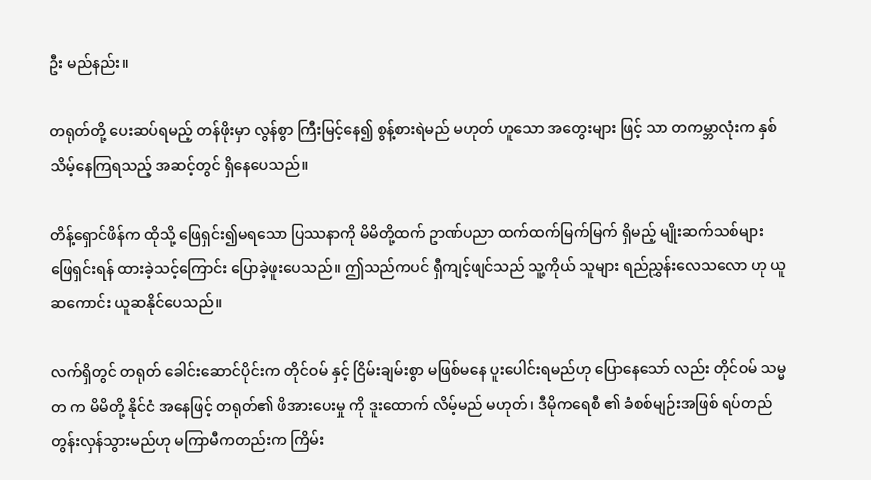ဦး မည်နည်း။

တရုတ်တို့ ပေးဆပ်ရမည့် တန်ဖိုးမှာ လွန်စွာ ကြီးမြင့်နေ၍ စွန့်စားရဲမည် မဟုတ် ဟူသော အတွေးများ ဖြင့် သာ တကမ္ဘာလုံးက နှစ်သိမ့်နေကြရသည့် အဆင့်တွင် ရှိနေပေသည်။

တိန့်ရှောင်ဖိန်က ထိုသို့ ဖြေရှင်း၍မရသော ပြဿနာကို မိမိတို့ထက် ဥာဏ်ပညာ ထက်ထက်မြက်မြက် ရှိမည့် မျိုးဆက်သစ်များ ဖြေရှင်းရန် ထားခဲ့သင့်ကြောင်း ပြောခဲ့ဖူးပေသည်။ ဤသည်ကပင် ရှီကျင့်ဖျင်သည် သူ့ကိုယ် သူများ ရည်ညွှန်းလေသလော ဟု ယူဆကောင်း ယူဆနိုင်ပေသည်။

လက်ရှိတွင် တရုတ် ခေါင်းဆောင်ပိုင်းက တိုင်ဝမ် နှင့် ငြိမ်းချမ်းစွာ မဖြစ်မနေ ပူးပေါင်းရမည်ဟု ပြောနေသော် လည်း တိုင်ဝမ် သမ္မတ က မိမိတို့ နိုင်ငံ အနေဖြင့် တရုတ်၏ ဖိအားပေးမှု ကို ဒူးထောက် လိမ့်မည် မဟုတ်၊ ဒီမိုကရေစီ ၏ ခံစစ်မျဉ်းအဖြစ် ရပ်တည် တွန်းလှန်သွားမည်ဟု မကြာမီကတည်းက ကြိမ်း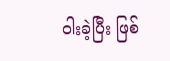ဝါးခဲ့ပြီး ဖြစ်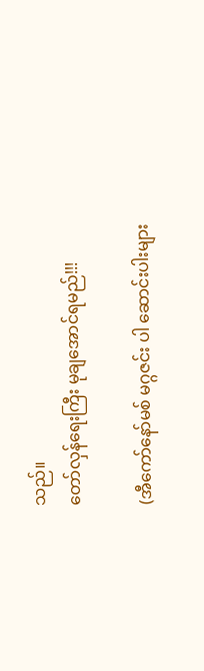သည်။
တော်လှန်ရေးကြီး မုချအောင်ရမည်!!!

(အီကော်နော်မစ် မဂ္ဂဇင်း ပါ ဆောင်းပါးများ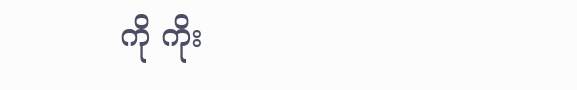ကို ကိုး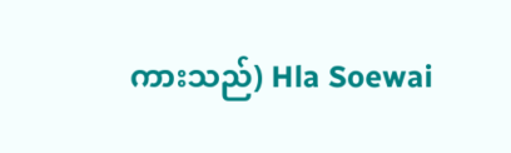ကားသည်) Hla Soewai